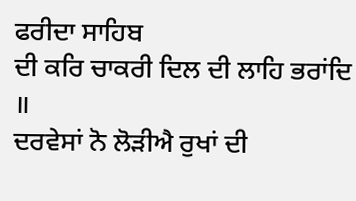ਫਰੀਦਾ ਸਾਹਿਬ
ਦੀ ਕਰਿ ਚਾਕਰੀ ਦਿਲ ਦੀ ਲਾਹਿ ਭਰਾਂਦਿ ॥
ਦਰਵੇਸਾਂ ਨੋ ਲੋੜੀਐ ਰੁਖਾਂ ਦੀ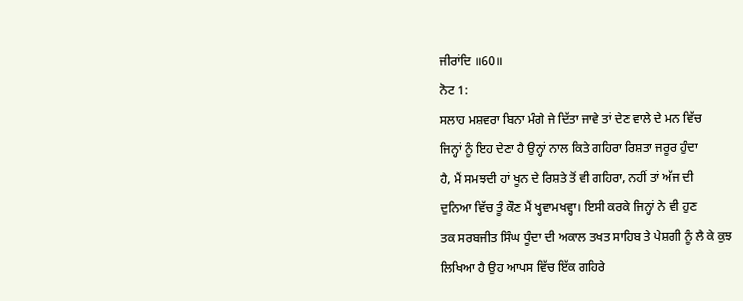ਜੀਰਾਂਦਿ ॥60॥
ਨੋਟ 1:
ਸਲਾਹ ਮਸ਼ਵਰਾ ਬਿਨਾ ਮੰਗੇ ਜੇ ਦਿੱਤਾ ਜਾਵੇ ਤਾਂ ਦੇਣ ਵਾਲੇ ਦੇ ਮਨ ਵਿੱਚ
ਜਿਨ੍ਹਾਂ ਨੂੰ ਇਹ ਦੇਣਾ ਹੈ ਉਨ੍ਹਾਂ ਨਾਲ ਕਿਤੇ ਗਹਿਰਾ ਰਿਸ਼ਤਾ ਜਰੂਰ ਹੁੰਦਾ
ਹੈ, ਮੈਂ ਸਮਝਦੀ ਹਾਂ ਖੂਨ ਦੇ ਰਿਸ਼ਤੇ ਤੋਂ ਵੀ ਗਹਿਰਾ, ਨਹੀਂ ਤਾਂ ਅੱਜ ਦੀ
ਦੁਨਿਆ ਵਿੱਚ ਤੂੰ ਕੌਣ ਮੈਂ ਖ੍ਹਵਾਮਖਵ੍ਹਾ। ਇਸੀ ਕਰਕੇ ਜਿਨ੍ਹਾਂ ਨੇ ਵੀ ਹੁਣ
ਤਕ ਸਰਬਜੀਤ ਸਿੰਘ ਧੂੰਦਾ ਦੀ ਅਕਾਲ ਤਖਤ ਸਾਹਿਬ ਤੇ ਪੇਸ਼ਗੀ ਨੂੰ ਲੈ ਕੇ ਕੁਝ
ਲਿਖਿਆ ਹੈ ਉਹ ਆਪਸ ਵਿੱਚ ਇੱਕ ਗਹਿਰੇ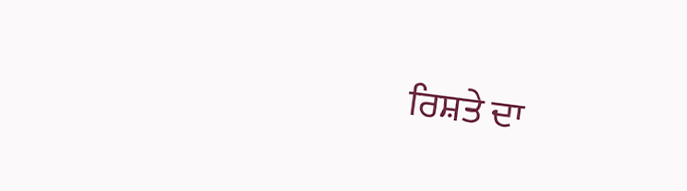ਰਿਸ਼ਤੇ ਦਾ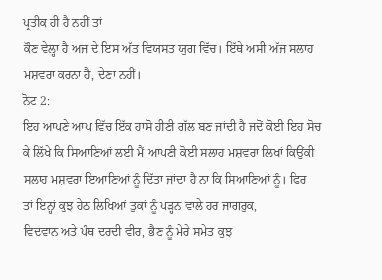ਪ੍ਰਤੀਕ ਹੀ ਹੈ ਨਹੀਂ ਤਾਂ
ਕੌਣ ਵੇਲ੍ਹਾ ਹੈ ਅਜ ਦੇ ਇਸ ਅੱਤ ਵਿਯਸਤ ਯੁਗ ਵਿੱਚ। ਇੱਥੇ ਅਸੀ ਅੱਜ ਸਲਾਹ
ਮਸ਼ਵਰਾ ਕਰਨਾ ਹੈ, ਦੇਣਾ ਨਹੀਂ।
ਨੋਟ 2:
ਇਹ ਆਪਣੇ ਆਪ ਵਿੱਚ ਇੱਕ ਹਾਸੋ ਹੀਣੀ ਗੱਲ ਬਣ ਜਾਂਦੀ ਹੈ ਜਦੋਂ ਕੋਈ ਇਹ ਸੋਚ
ਕੇ ਲਿੱਖੇ ਕਿ ਸਿਆਣਿਆਂ ਲਈ ਮੈਂ ਆਪਣੀ ਕੋਈ ਸਲਾਹ ਮਸ਼ਵਰਾ ਲਿਖਾਂ ਕਿਉਂਕੀ
ਸਲਾਹ ਮਸ਼ਵਰਾ ਇਆਣਿਆਂ ਨੂੰ ਦਿੱਤਾ ਜਾਂਦਾ ਹੈ ਨਾ ਕਿ ਸਿਆਣਿਆਂ ਨੂੰ। ਫਿਰ
ਤਾਂ ਇਨ੍ਹਾਂ ਕੁਝ ਹੇਠ ਲਿਖਿਆਂ ਤੁਕਾਂ ਨੂੰ ਪੜ੍ਹਨ ਵਾਲੇ ਹਰ ਜਾਗਰੁਕ,
ਵਿਦਵਾਨ ਅਤੇ ਪੰਥ ਦਰਦੀ ਵੀਰ, ਭੈਣ ਨੂੰ ਮੇਰੇ ਸਮੇਤ ਕੁਝ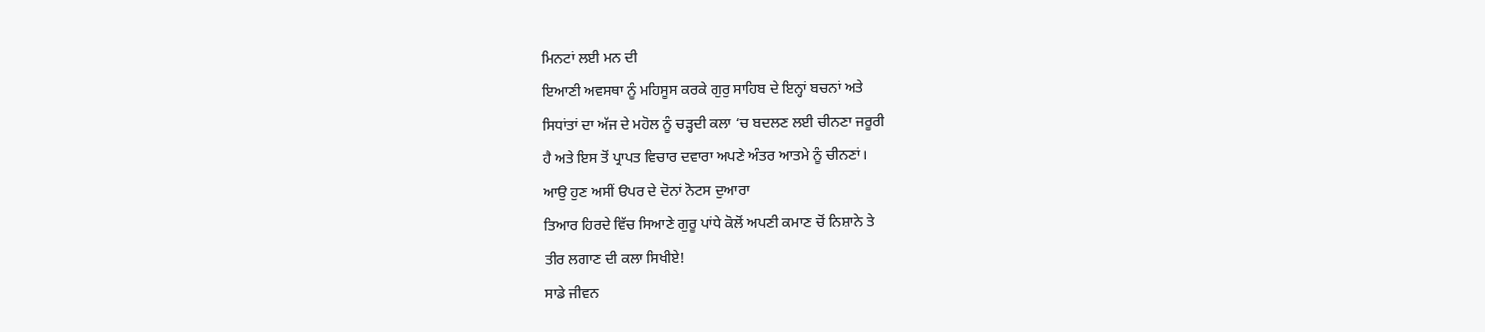ਮਿਨਟਾਂ ਲਈ ਮਨ ਦੀ
ਇਆਣੀ ਅਵਸਥਾ ਨੂੰ ਮਹਿਸੂਸ ਕਰਕੇ ਗੁਰੁ ਸਾਹਿਬ ਦੇ ਇਨ੍ਹਾਂ ਬਚਨਾਂ ਅਤੇ
ਸਿਧਾਂਤਾਂ ਦਾ ਅੱਜ ਦੇ ਮਹੋਲ ਨੂੰ ਚੜ੍ਹਦੀ ਕਲਾ ‘ਚ ਬਦਲਣ ਲਈ ਚੀਨਣਾ ਜਰੂਰੀ
ਹੈ ਅਤੇ ਇਸ ਤੋਂ ਪ੍ਰਾਪਤ ਵਿਚਾਰ ਦਵਾਰਾ ਅਪਣੇ ਅੰਤਰ ਆਤਮੇ ਨੂੰ ਚੀਨਣਾਂ।
ਆਉ ਹੁਣ ਅਸੀਂ ੳਪਰ ਦੇ ਦੋਨਾਂ ਨੋਟਸ ਦੁਆਰਾ
ਤਿਆਰ ਹਿਰਦੇ ਵਿੱਚ ਸਿਆਣੇ ਗੁਰੂ ਪਾਂਧੇ ਕੋਲੋਂ ਅਪਣੀ ਕਮਾਣ ਚੋਂ ਨਿਸ਼ਾਨੇ ਤੇ
ਤੀਰ ਲਗਾਣ ਦੀ ਕਲਾ ਸਿਖੀਏ!
ਸਾਡੇ ਜੀਵਨ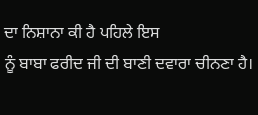ਦਾ ਨਿਸ਼ਾਨਾ ਕੀ ਹੈ ਪਹਿਲੇ ਇਸ
ਨੂੰ ਬਾਬਾ ਫਰੀਦ ਜੀ ਦੀ ਬਾਣੀ ਦਵਾਰਾ ਚੀਨਣਾ ਹੈ।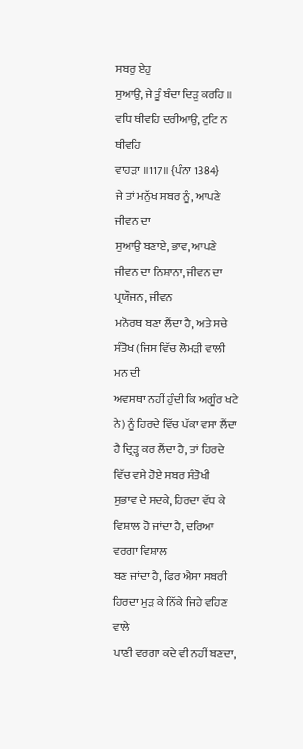ਸਬਰੁ ਏਹੁ
ਸੁਆਉ, ਜੇ ਤੂੰ ਬੰਦਾ ਦਿੜੁ ਕਰਹਿ ॥ ਵਧਿ ਥੀਵਹਿ ਦਰੀਆਉ, ਟੁਟਿ ਨ ਥੀਵਹਿ
ਵਾਹੜਾ ॥117॥ {ਪੰਨਾ 1384}
ਜੇ ਤਾਂ ਮਨੁੱਖ ਸਬਰ ਨੂੰ, ਆਪਣੇ ਜੀਵਨ ਦਾ
ਸੁਆਉ ਬਣਾਏ, ਭਾਵ, ਆਪਣੇ ਜੀਵਨ ਦਾ ਨਿਸ਼ਾਨਾ, ਜੀਵਨ ਦਾ ਪ੍ਰਯੌਜਨ, ਜੀਵਨ
ਮਨੋਰਥ ਬਣਾ ਲੈਂਦਾ ਹੈ, ਅਤੇ ਸਚੇ ਸੰਤੋਖ (ਜਿਸ ਵਿੱਚ ਲੋਮੜੀ ਵਾਲੀ ਮਨ ਦੀ
ਅਵਸਥਾ ਨਹੀਂ ਹੁੰਦੀ ਕਿ ਅਗੂੰਰ ਖਟੇ ਨੇ) ਨੂੰ ਹਿਰਦੇ ਵਿੱਚ ਪੱਕਾ ਵਸਾ ਲੈਂਦਾ
ਹੈ ਦ੍ਰਿੜ੍ਹ ਕਰ ਲੈਂਦਾ ਹੈ, ਤਾਂ ਹਿਰਦੇ ਵਿੱਚ ਵਸੇ ਹੋਏ ਸਬਰ ਸੰਤੋਖੀ
ਸੁਭਾਵ ਦੇ ਸਦਕੇ, ਹਿਰਦਾ ਵੱਧ ਕੇ ਵਿਸ਼ਾਲ ਹੋ ਜਾਂਦਾ ਹੈ, ਦਰਿਆ ਵਰਗਾ ਵਿਸ਼ਾਲ
ਬਣ ਜਾਂਦਾ ਹੈ, ਫਿਰ ਐਸਾ ਸਬਰੀ ਹਿਰਦਾ ਮੁੜ ਕੇ ਨਿੱਕੇ ਜਿਹੇ ਵਹਿਣ ਵਾਲੇ
ਪਾਣੀ ਵਰਗਾ ਕਦੇ ਵੀ ਨਹੀਂ ਬਣਦਾ,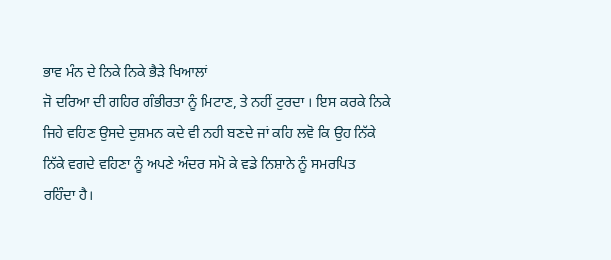ਭਾਵ ਮੰਨ ਦੇ ਨਿਕੇ ਨਿਕੇ ਭੈੜੇ ਖਿਆਲਾਂ
ਜੋ ਦਰਿਆ ਦੀ ਗਹਿਰ ਗੰਭੀਰਤਾ ਨੂੰ ਮਿਟਾਣ, ਤੇ ਨਹੀਂ ਟੁਰਦਾ । ਇਸ ਕਰਕੇ ਨਿਕੇ
ਜਿਹੇ ਵਹਿਣ ਉਸਦੇ ਦੁਸ਼ਮਨ ਕਦੇ ਵੀ ਨਹੀ ਬਣਦੇ ਜਾਂ ਕਹਿ ਲਵੋ ਕਿ ਉਹ ਨਿੱਕੇ
ਨਿੱਕੇ ਵਗਦੇ ਵਹਿਣਾ ਨੂੰ ਅਪਣੇ ਅੰਦਰ ਸਮੋ ਕੇ ਵਡੇ ਨਿਸ਼ਾਨੇ ਨੂੰ ਸਮਰਪਿਤ
ਰਹਿੰਦਾ ਹੈ।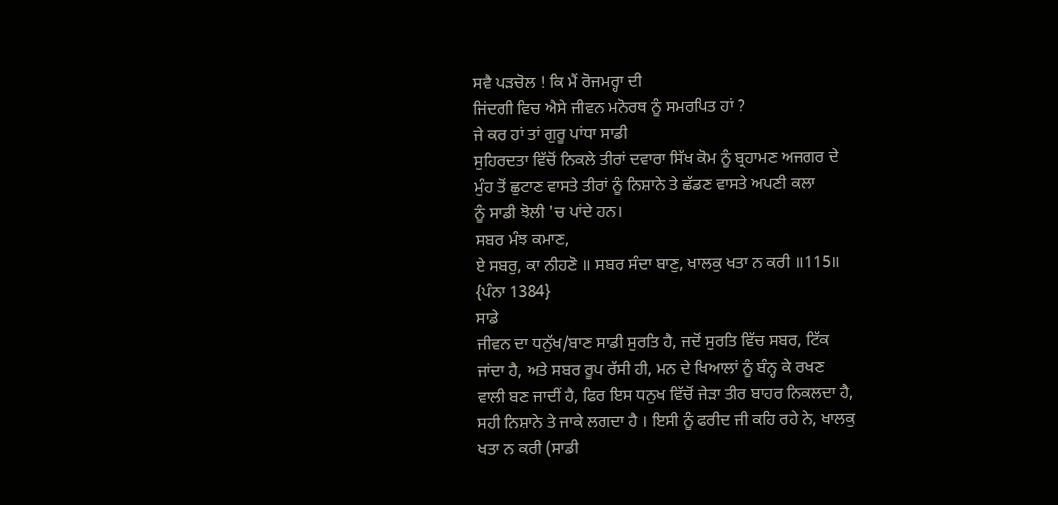ਸਵੈ ਪੜਚੋਲ ! ਕਿ ਮੈਂ ਰੋਜਮਰ੍ਹਾ ਦੀ
ਜਿਂਦਗੀ ਵਿਚ ਐਸੇ ਜੀਵਨ ਮਨੋਰਥ ਨੂੰ ਸਮਰਪਿਤ ਹਾਂ ?
ਜੇ ਕਰ ਹਾਂ ਤਾਂ ਗੁਰੂ ਪਾਂਧਾ ਸਾਡੀ
ਸੁਹਿਰਦਤਾ ਵਿੱਚੋਂ ਨਿਕਲੇ ਤੀਰਾਂ ਦਵਾਰਾ ਸਿੱਖ ਕੋਮ ਨੂੰ ਬ੍ਰਹਾਮਣ ਅਜਗਰ ਦੇ
ਮੁੰਹ ਤੋਂ ਛੁਟਾਣ ਵਾਸਤੇ ਤੀਰਾਂ ਨੂੰ ਨਿਸ਼ਾਨੇ ਤੇ ਛੱਡਣ ਵਾਸਤੇ ਅਪਣੀ ਕਲਾ
ਨੂੰ ਸਾਡੀ ਝੋਲੀ 'ਚ ਪਾਂਦੇ ਹਨ।
ਸਬਰ ਮੰਝ ਕਮਾਣ,
ਏ ਸਬਰੁ, ਕਾ ਨੀਹਣੋ ॥ ਸਬਰ ਸੰਦਾ ਬਾਣੁ, ਖਾਲਕੁ ਖਤਾ ਨ ਕਰੀ ॥115॥
{ਪੰਨਾ 1384}
ਸਾਡੇ
ਜੀਵਨ ਦਾ ਧਨੁੱਖ/ਬਾਣ ਸਾਡੀ ਸੁਰਤਿ ਹੈ, ਜਦੋਂ ਸੁਰਤਿ ਵਿੱਚ ਸਬਰ, ਟਿੱਕ
ਜਾਂਦਾ ਹੈ, ਅਤੇ ਸਬਰ ਰੂਪ ਰੱਸੀ ਹੀ, ਮਨ ਦੇ ਖਿਆਲਾਂ ਨੂੰ ਬੰਨ੍ਹ ਕੇ ਰਖਣ
ਵਾਲੀ ਬਣ ਜਾਦੀਂ ਹੈ, ਫਿਰ ਇਸ ਧਨੁਖ ਵਿੱਚੋਂ ਜੇੜਾ ਤੀਰ ਬਾਹਰ ਨਿਕਲਦਾ ਹੈ,
ਸਹੀ ਨਿਸ਼ਾਨੇ ਤੇ ਜਾਕੇ ਲਗਦਾ ਹੈ । ਇਸੀ ਨੂੰ ਫਰੀਦ ਜੀ ਕਹਿ ਰਹੇ ਨੇ, ਖਾਲਕੁ
ਖਤਾ ਨ ਕਰੀ (ਸਾਡੀ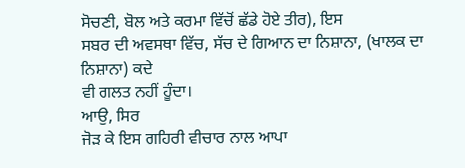ਸੋਚਣੀ, ਬੋਲ ਅਤੇ ਕਰਮਾ ਵਿੱਚੋਂ ਛੱਡੇ ਹੋਏ ਤੀਰ), ਇਸ
ਸਬਰ ਦੀ ਅਵਸਥਾ ਵਿੱਚ, ਸੱਚ ਦੇ ਗਿਆਨ ਦਾ ਨਿਸ਼ਾਨਾ, (ਖਾਲਕ ਦਾ ਨਿਸ਼ਾਨਾ) ਕਦੇ
ਵੀ ਗਲਤ ਨਹੀਂ ਹੂੰਦਾ।
ਆਉ, ਸਿਰ
ਜੋੜ ਕੇ ਇਸ ਗਹਿਰੀ ਵੀਚਾਰ ਨਾਲ ਆਪਾ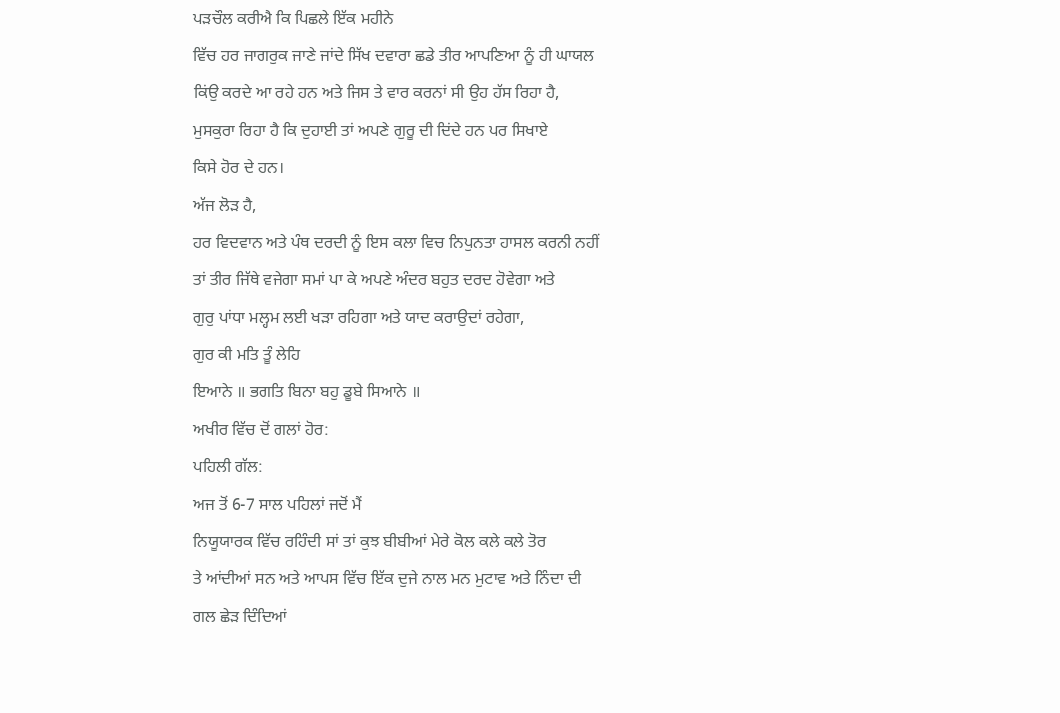ਪੜਚੌਲ ਕਰੀਐ ਕਿ ਪਿਛਲੇ ਇੱਕ ਮਹੀਨੇ
ਵਿੱਚ ਹਰ ਜਾਗਰੁਕ ਜਾਣੇ ਜਾਂਦੇ ਸਿੱਖ ਦਵਾਰਾ ਛਡੇ ਤੀਰ ਆਪਣਿਆ ਨੂੰ ਹੀ ਘਾਯਲ
ਕਿਂਉ ਕਰਦੇ ਆ ਰਹੇ ਹਨ ਅਤੇ ਜਿਸ ਤੇ ਵਾਰ ਕਰਨਾਂ ਸੀ ਉਹ ਹੱਸ ਰਿਹਾ ਹੈ,
ਮੁਸਕੁਰਾ ਰਿਹਾ ਹੈ ਕਿ ਦੁਹਾਈ ਤਾਂ ਅਪਣੇ ਗੁਰੂ ਦੀ ਦਿਂਦੇ ਹਨ ਪਰ ਸਿਖਾਏ
ਕਿਸੇ ਹੋਰ ਦੇ ਹਨ।
ਅੱਜ ਲੋੜ ਹੈ,
ਹਰ ਵਿਦਵਾਨ ਅਤੇ ਪੰਥ ਦਰਦੀ ਨੂੰ ਇਸ ਕਲਾ ਵਿਚ ਨਿਪੁਨਤਾ ਹਾਸਲ ਕਰਨੀ ਨਹੀਂ
ਤਾਂ ਤੀਰ ਜਿੱਥੇ ਵਜੇਗਾ ਸਮਾਂ ਪਾ ਕੇ ਅਪਣੇ ਅੰਦਰ ਬਹੁਤ ਦਰਦ ਹੋਵੇਗਾ ਅਤੇ
ਗੁਰੁ ਪਾਂਧਾ ਮਲ੍ਹਮ ਲਈ ਖੜਾ ਰਹਿਗਾ ਅਤੇ ਯਾਦ ਕਰਾਉਦਾਂ ਰਹੇਗਾ,
ਗੁਰ ਕੀ ਮਤਿ ਤੂੰ ਲੇਹਿ
ਇਆਨੇ ॥ ਭਗਤਿ ਬਿਨਾ ਬਹੁ ਡੂਬੇ ਸਿਆਨੇ ॥
ਅਖੀਰ ਵਿੱਚ ਦੋਂ ਗਲਾਂ ਹੋਰ:
ਪਹਿਲੀ ਗੱਲ:
ਅਜ ਤੋਂ 6-7 ਸਾਲ ਪਹਿਲਾਂ ਜਦੋਂ ਮੈਂ
ਨਿਯੂਯਾਰਕ ਵਿੱਚ ਰਹਿੰਦੀ ਸਾਂ ਤਾਂ ਕੁਝ ਬੀਬੀਆਂ ਮੇਰੇ ਕੋਲ ਕਲੇ ਕਲੇ ਤੋਰ
ਤੇ ਆਂਦੀਆਂ ਸਨ ਅਤੇ ਆਪਸ ਵਿੱਚ ਇੱਕ ਦੁਜੇ ਨਾਲ ਮਨ ਮੁਟਾਵ ਅਤੇ ਨਿੰਦਾ ਦੀ
ਗਲ ਛੇੜ ਦਿੰਦਿਆਂ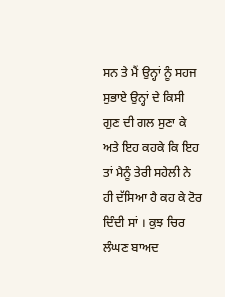ਸਨ ਤੇ ਮੈਂ ਉਨ੍ਹਾਂ ਨੂੰ ਸਹਜ ਸੁਭਾਏ ਉਨ੍ਹਾਂ ਦੇ ਕਿਸੀ
ਗੁਣ ਦੀ ਗਲ ਸੁਣਾ ਕੇ ਅਤੇ ਇਹ ਕਹਕੇ ਕਿ ਇਹ ਤਾਂ ਮੈਨੂੰ ਤੇਰੀ ਸਹੇਲੀ ਨੇ
ਹੀ ਦੱਸਿਆ ਹੈ ਕਹ ਕੇ ਟੋਰ ਦਿੰਦੀ ਸਾਂ । ਕੁਝ ਚਿਰ ਲੰਘਣ ਬਾਅਦ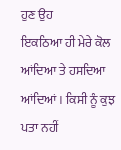ਹੁਣ ਉਹ
ਇਕਠਿਆ ਹੀ ਮੇਰੇ ਕੋਲ ਆਂਦਿਆ ਤੇ ਹਸਦਿਆ ਆਂਦਿਆਂ। ਕਿਸੀ ਨੂੰ ਕੁਝ ਪਤਾ ਨਹੀਂ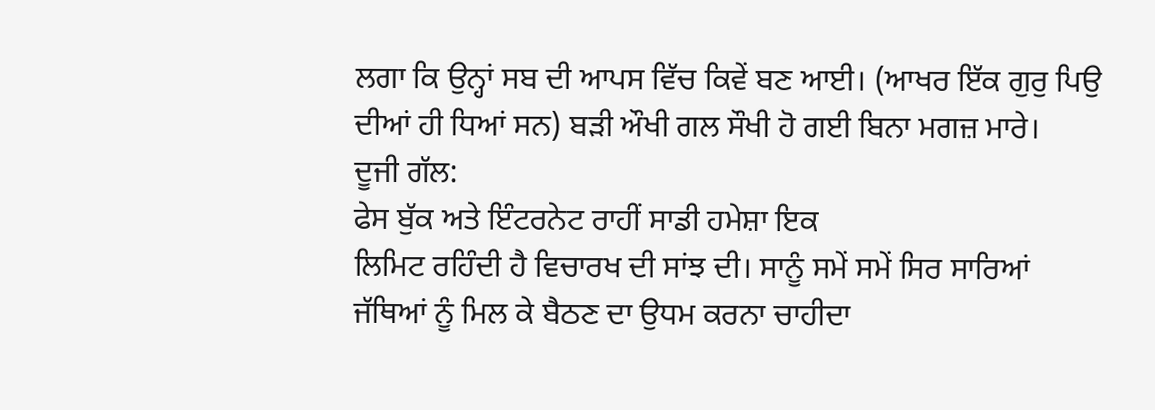ਲਗਾ ਕਿ ਉਨ੍ਹਾਂ ਸਬ ਦੀ ਆਪਸ ਵਿੱਚ ਕਿਵੇਂ ਬਣ ਆਈ। (ਆਖਰ ਇੱਕ ਗੁਰੁ ਪਿਉ
ਦੀਆਂ ਹੀ ਧਿਆਂ ਸਨ) ਬੜੀ ਔਖੀ ਗਲ ਸੌਖੀ ਹੋ ਗਈ ਬਿਨਾ ਮਗਜ਼ ਮਾਰੇ।
ਦੂਜੀ ਗੱਲ:
ਫੇਸ ਬੁੱਕ ਅਤੇ ਇੰਟਰਨੇਟ ਰਾਹੀਂ ਸਾਡੀ ਹਮੇਸ਼ਾ ਇਕ
ਲਿਮਿਟ ਰਹਿੰਦੀ ਹੈ ਵਿਚਾਰਖ ਦੀ ਸਾਂਝ ਦੀ। ਸਾਨੂੰ ਸਮੇਂ ਸਮੇਂ ਸਿਰ ਸਾਰਿਆਂ
ਜੱਥਿਆਂ ਨੂੰ ਮਿਲ ਕੇ ਬੈਠਣ ਦਾ ਉਧਮ ਕਰਨਾ ਚਾਹੀਦਾ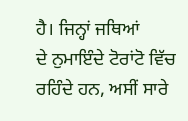ਹੈ। ਜਿਨ੍ਹਾਂ ਜਥਿਆਂ
ਦੇ ਨੁਮਾਇੰਦੇ ਟੋਰਾਂਟੋ ਵਿੱਚ ਰਹਿੰਦੇ ਹਨ, ਅਸੀਂ ਸਾਰੇ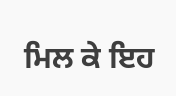ਮਿਲ ਕੇ ਇਹ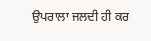ਉਪਰਾਲਾ ਜਲਦੀ ਹੀ ਕਰ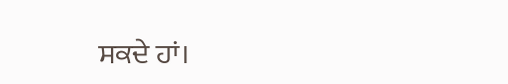ਸਕਦੇ ਹਾਂ।